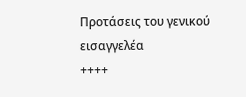Προτάσεις του γενικού εισαγγελέα
++++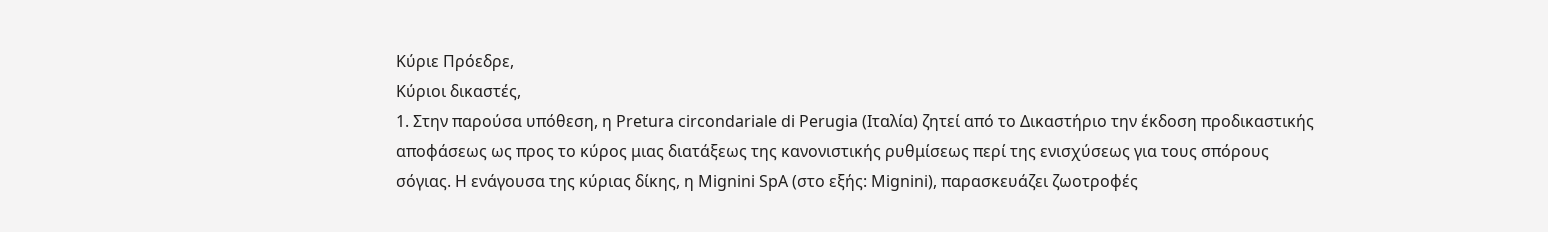Κύριε Πρόεδρε,
Κύριοι δικαστές,
1. Στην παρούσα υπόθεση, η Pretura circondariale di Perugia (Ιταλία) ζητεί από το Δικαστήριο την έκδοση προδικαστικής αποφάσεως ως προς το κύρος μιας διατάξεως της κανονιστικής ρυθμίσεως περί της ενισχύσεως για τους σπόρους σόγιας. Η ενάγουσα της κύριας δίκης, η Mignini SpA (στο εξής: Mignini), παρασκευάζει ζωοτροφές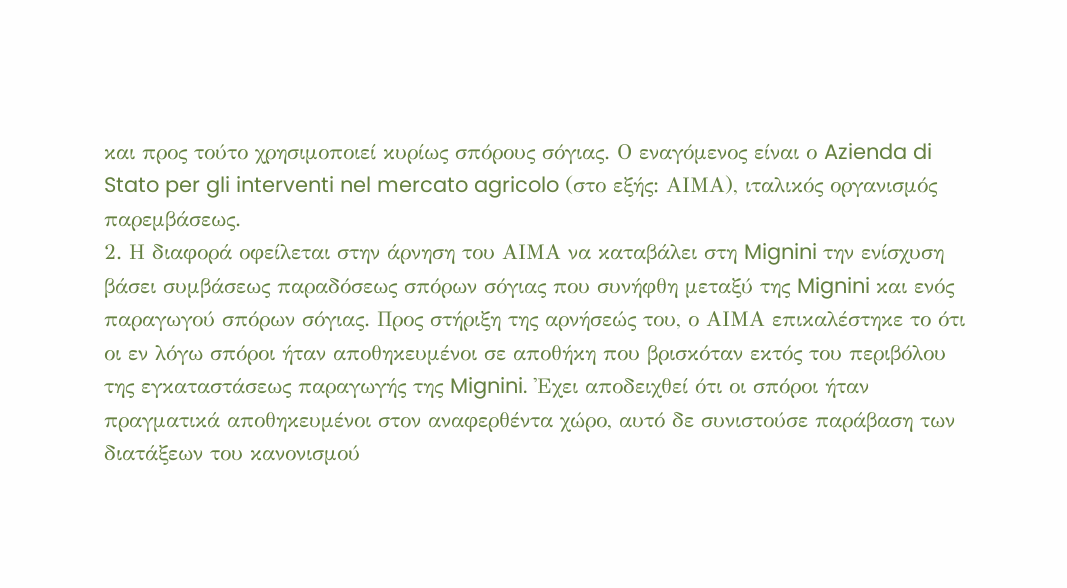και προς τούτο χρησιμοποιεί κυρίως σπόρους σόγιας. Ο εναγόμενος είναι ο Azienda di Stato per gli interventi nel mercato agricolo (στο εξής: ΑΙΜΑ), ιταλικός οργανισμός παρεμβάσεως.
2. Η διαφορά οφείλεται στην άρνηση του ΑΙΜΑ να καταβάλει στη Mignini την ενίσχυση βάσει συμβάσεως παραδόσεως σπόρων σόγιας που συνήφθη μεταξύ της Mignini και ενός παραγωγού σπόρων σόγιας. Προς στήριξη της αρνήσεώς του, ο ΑΙΜΑ επικαλέστηκε το ότι οι εν λόγω σπόροι ήταν αποθηκευμένοι σε αποθήκη που βρισκόταν εκτός του περιβόλου της εγκαταστάσεως παραγωγής της Mignini. 'Εχει αποδειχθεί ότι οι σπόροι ήταν πραγματικά αποθηκευμένοι στον αναφερθέντα χώρο, αυτό δε συνιστούσε παράβαση των διατάξεων του κανονισμού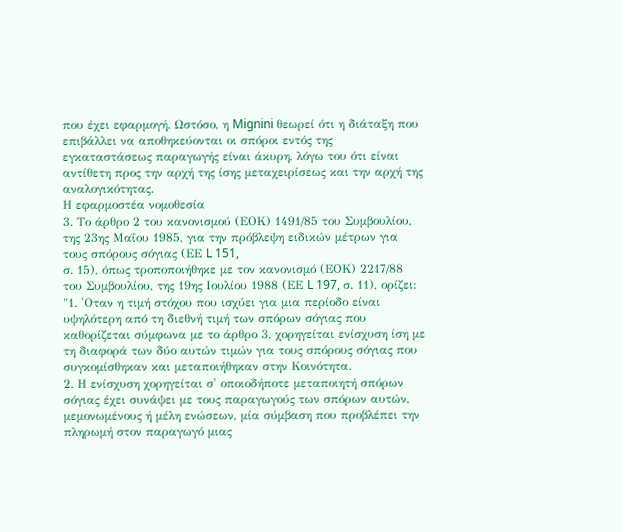που έχει εφαρμογή. Ωστόσο, η Mignini θεωρεί ότι η διάταξη που επιβάλλει να αποθηκεύονται οι σπόροι εντός της εγκαταστάσεως παραγωγής είναι άκυρη, λόγω του ότι είναι αντίθετη προς την αρχή της ίσης μεταχειρίσεως και την αρχή της αναλογικότητας.
Η εφαρμοστέα νομοθεσία
3. Το άρθρο 2 του κανονισμού (ΕΟΚ) 1491/85 του Συμβουλίου, της 23ης Μαΐου 1985, για την πρόβλεψη ειδικών μέτρων για τους σπόρους σόγιας (ΕΕ L 151,
σ. 15), όπως τροποποιήθηκε με τον κανονισμό (ΕΟΚ) 2217/88 του Συμβουλίου, της 19ης Ιουλίου 1988 (ΕΕ L 197, σ. 11), ορίζει:
"1. 'Οταν η τιμή στόχου που ισχύει για μια περίοδο είναι υψηλότερη από τη διεθνή τιμή των σπόρων σόγιας που καθορίζεται σύμφωνα με το άρθρο 3, χορηγείται ενίσχυση ίση με τη διαφορά των δύο αυτών τιμών για τους σπόρους σόγιας που συγκομίσθηκαν και μεταποιήθηκαν στην Κοινότητα.
2. Η ενίσχυση χορηγείται σ' οποιοδήποτε μεταποιητή σπόρων σόγιας έχει συνάψει με τους παραγωγούς των σπόρων αυτών, μεμονωμένους ή μέλη ενώσεων, μία σύμβαση που προβλέπει την πληρωμή στον παραγωγό μιας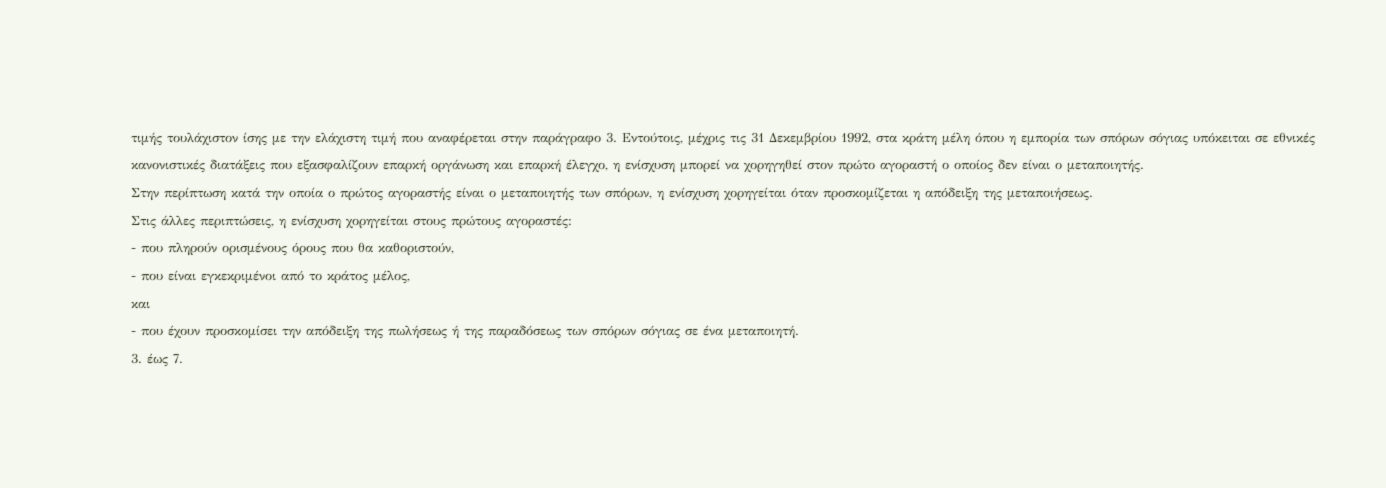τιμής τουλάχιστον ίσης με την ελάχιστη τιμή που αναφέρεται στην παράγραφο 3. Εντούτοις, μέχρις τις 31 Δεκεμβρίου 1992, στα κράτη μέλη όπου η εμπορία των σπόρων σόγιας υπόκειται σε εθνικές κανονιστικές διατάξεις που εξασφαλίζουν επαρκή οργάνωση και επαρκή έλεγχο, η ενίσχυση μπορεί να χορηγηθεί στον πρώτο αγοραστή ο οποίος δεν είναι ο μεταποιητής.
Στην περίπτωση κατά την οποία ο πρώτος αγοραστής είναι ο μεταποιητής των σπόρων, η ενίσχυση χορηγείται όταν προσκομίζεται η απόδειξη της μεταποιήσεως.
Στις άλλες περιπτώσεις, η ενίσχυση χορηγείται στους πρώτους αγοραστές:
- που πληρούν ορισμένους όρους που θα καθοριστούν,
- που είναι εγκεκριμένοι από το κράτος μέλος,
και
- που έχουν προσκομίσει την απόδειξη της πωλήσεως ή της παραδόσεως των σπόρων σόγιας σε ένα μεταποιητή.
3. έως 7.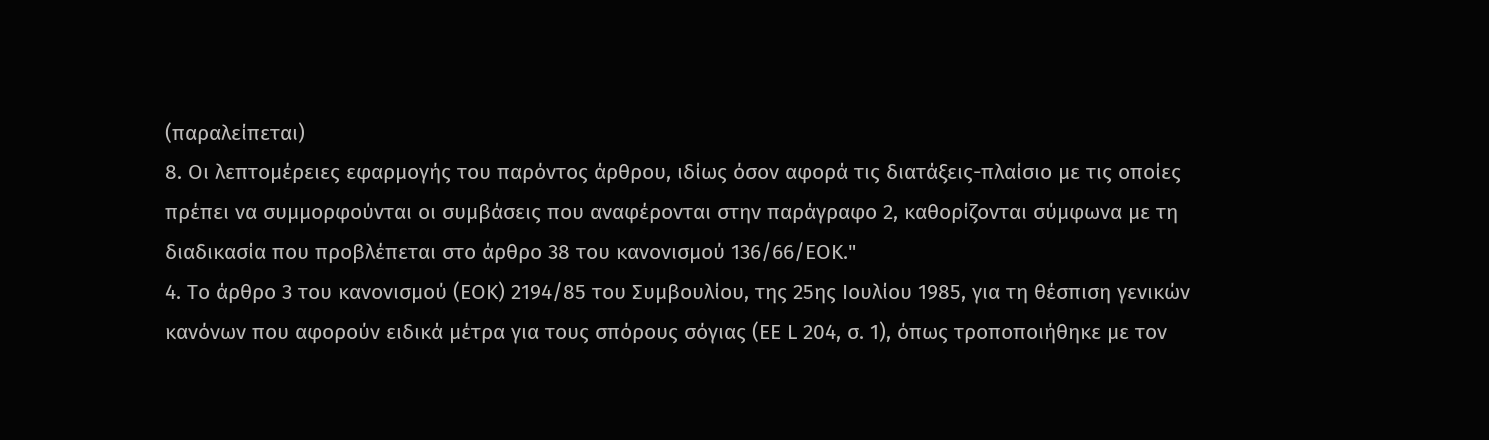(παραλείπεται)
8. Οι λεπτομέρειες εφαρμογής του παρόντος άρθρου, ιδίως όσον αφορά τις διατάξεις-πλαίσιο με τις οποίες πρέπει να συμμορφούνται οι συμβάσεις που αναφέρονται στην παράγραφο 2, καθορίζονται σύμφωνα με τη διαδικασία που προβλέπεται στο άρθρο 38 του κανονισμού 136/66/ΕΟΚ."
4. Το άρθρο 3 του κανονισμού (ΕΟΚ) 2194/85 του Συμβουλίου, της 25ης Ιουλίου 1985, για τη θέσπιση γενικών κανόνων που αφορούν ειδικά μέτρα για τους σπόρους σόγιας (ΕΕ L 204, σ. 1), όπως τροποποιήθηκε με τον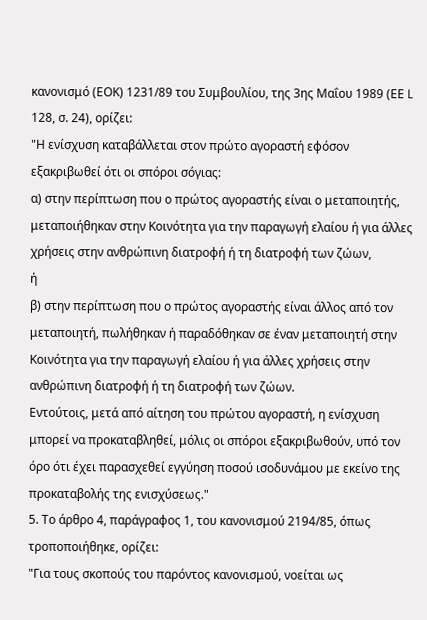κανονισμό (ΕΟΚ) 1231/89 του Συμβουλίου, της 3ης Μαΐου 1989 (ΕΕ L 128, σ. 24), ορίζει:
"Η ενίσχυση καταβάλλεται στον πρώτο αγοραστή εφόσον εξακριβωθεί ότι οι σπόροι σόγιας:
α) στην περίπτωση που ο πρώτος αγοραστής είναι ο μεταποιητής, μεταποιήθηκαν στην Κοινότητα για την παραγωγή ελαίου ή για άλλες χρήσεις στην ανθρώπινη διατροφή ή τη διατροφή των ζώων,
ή
β) στην περίπτωση που ο πρώτος αγοραστής είναι άλλος από τον μεταποιητή, πωλήθηκαν ή παραδόθηκαν σε έναν μεταποιητή στην Κοινότητα για την παραγωγή ελαίου ή για άλλες χρήσεις στην ανθρώπινη διατροφή ή τη διατροφή των ζώων.
Εντούτοις, μετά από αίτηση του πρώτου αγοραστή, η ενίσχυση μπορεί να προκαταβληθεί, μόλις οι σπόροι εξακριβωθούν, υπό τον όρο ότι έχει παρασχεθεί εγγύηση ποσού ισοδυνάμου με εκείνο της προκαταβολής της ενισχύσεως."
5. Το άρθρο 4, παράγραφος 1, του κανονισμού 2194/85, όπως τροποποιήθηκε, ορίζει:
"Για τους σκοπούς του παρόντος κανονισμού, νοείται ως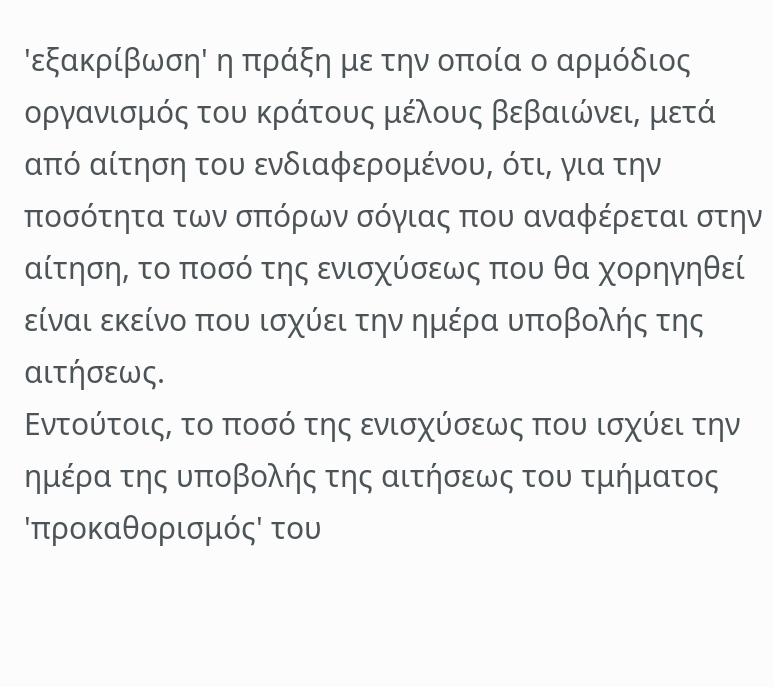'εξακρίβωση' η πράξη με την οποία ο αρμόδιος οργανισμός του κράτους μέλους βεβαιώνει, μετά από αίτηση του ενδιαφερομένου, ότι, για την ποσότητα των σπόρων σόγιας που αναφέρεται στην αίτηση, το ποσό της ενισχύσεως που θα χορηγηθεί είναι εκείνο που ισχύει την ημέρα υποβολής της αιτήσεως.
Εντούτοις, το ποσό της ενισχύσεως που ισχύει την ημέρα της υποβολής της αιτήσεως του τμήματος 'προκαθορισμός' του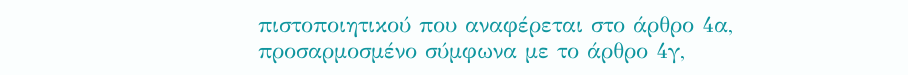πιστοποιητικού που αναφέρεται στο άρθρο 4α, προσαρμοσμένο σύμφωνα με το άρθρο 4γ,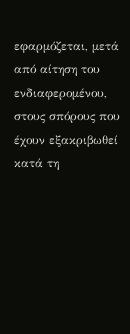εφαρμόζεται, μετά από αίτηση του ενδιαφερομένου, στους σπόρους που έχουν εξακριβωθεί κατά τη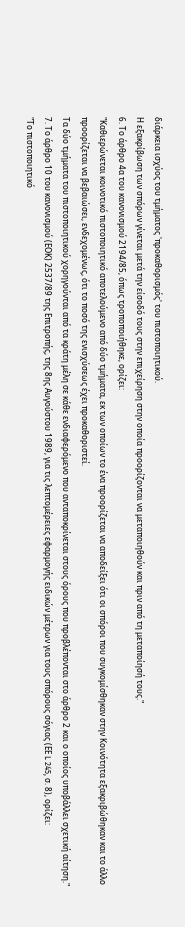διάρκεια ισχύος του τμήματος 'προκαθορισμός' του πιστοποιητικού.
Η εξακρίβωση των σπόρων γίνεται μετά την είσοδό τους στην επιχείρηση στην οποία προορίζονται να μεταποιηθούν και πριν από τη μεταποίησή τους."
6. Το άρθρο 4α του κανονισμού 2194/85, όπως τροποποιήθηκε, ορίζει:
"Καθιερώνεται κοινοτικό πιστοποιητικό αποτελούμενο από δύο τμήματα, εκ των οποίων το ένα προορίζεται να αποδείξει ότι οι σπόροι που συγκομίσθηκαν στην Κοινότητα εξακριβώθηκαν και το άλλο προορίζεται να βεβαιώσει, ενδεχομένως, ότι το ποσό της ενισχύσεως έχει προκαθοριστεί.
Τα δύο τμήματα του πιστοποιητικού χορηγούνται από τα κράτη μέλη σε κάθε ενδιαφερόμενο που ανταποκρίνεται στους όρους που προβλέπονται στο άρθρο 2 και ο οποίος υποβάλλει σχετική αίτηση."
7. Το άρθρο 10 του κανονισμού (ΕΟΚ) 2537/89 της Επιτροπής, της 8ης Αυγούστου 1989, για τις λεπτομέρειες εφαρμογής ειδικών μέτρων για τους σπόρους σόγιας (ΕΕ L 245, σ. 8), ορίζει:
"Το πιστοποιητικό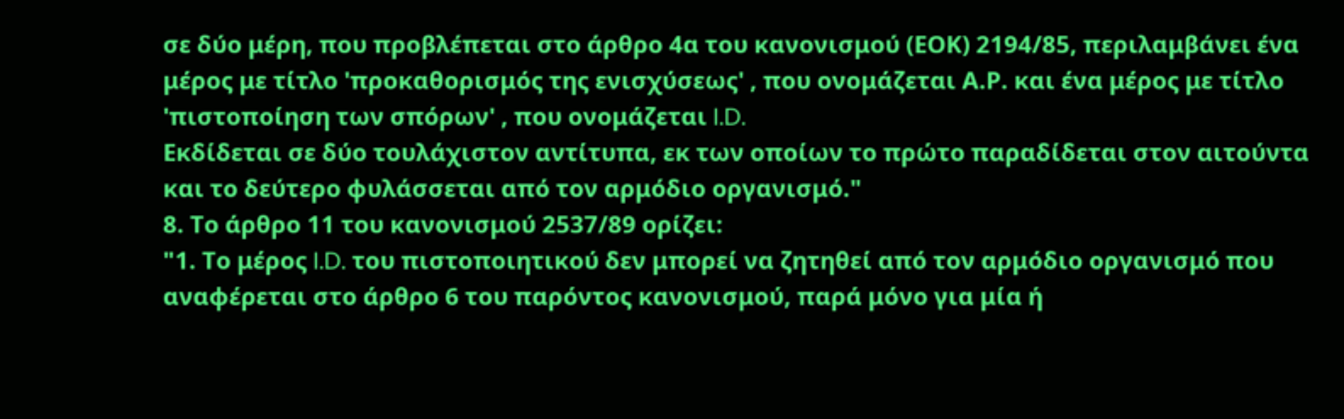σε δύο μέρη, που προβλέπεται στο άρθρο 4α του κανονισμού (ΕΟΚ) 2194/85, περιλαμβάνει ένα μέρος με τίτλο 'προκαθορισμός της ενισχύσεως' , που ονομάζεται Α.Ρ. και ένα μέρος με τίτλο 'πιστοποίηση των σπόρων' , που ονομάζεται I.D.
Εκδίδεται σε δύο τουλάχιστον αντίτυπα, εκ των οποίων το πρώτο παραδίδεται στον αιτούντα και το δεύτερο φυλάσσεται από τον αρμόδιο οργανισμό."
8. Το άρθρο 11 του κανονισμού 2537/89 ορίζει:
"1. Το μέρος I.D. του πιστοποιητικού δεν μπορεί να ζητηθεί από τον αρμόδιο οργανισμό που αναφέρεται στο άρθρο 6 του παρόντος κανονισμού, παρά μόνο για μία ή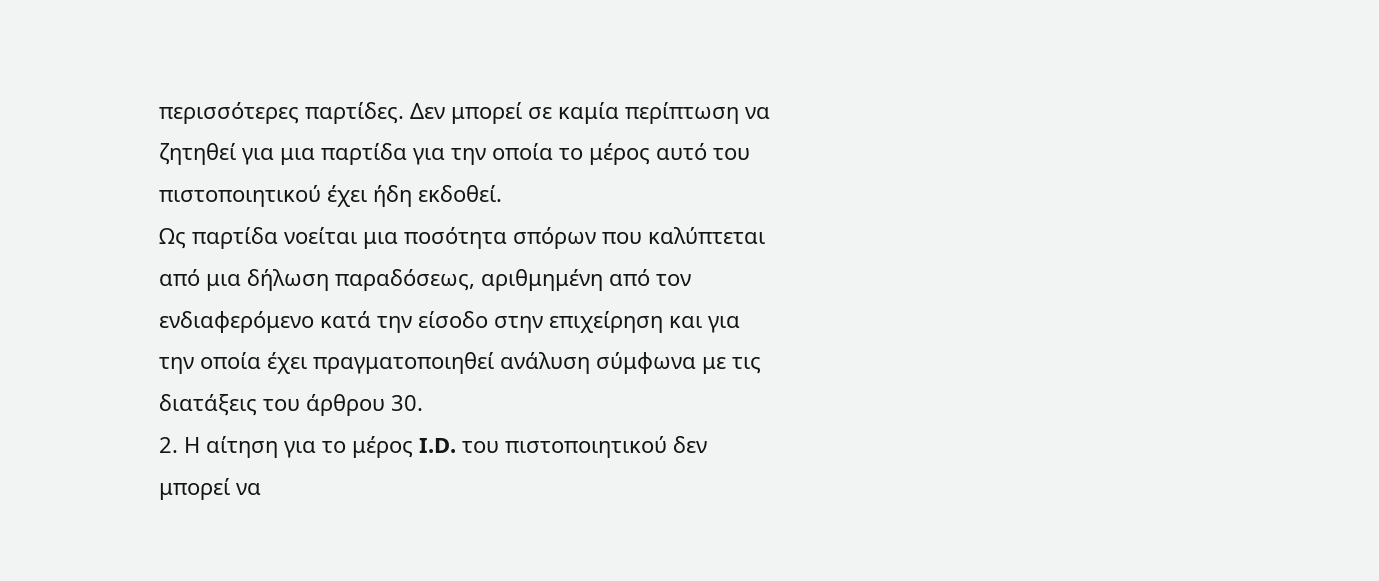περισσότερες παρτίδες. Δεν μπορεί σε καμία περίπτωση να ζητηθεί για μια παρτίδα για την οποία το μέρος αυτό του πιστοποιητικού έχει ήδη εκδοθεί.
Ως παρτίδα νοείται μια ποσότητα σπόρων που καλύπτεται από μια δήλωση παραδόσεως, αριθμημένη από τον ενδιαφερόμενο κατά την είσοδο στην επιχείρηση και για την οποία έχει πραγματοποιηθεί ανάλυση σύμφωνα με τις διατάξεις του άρθρου 30.
2. Η αίτηση για το μέρος I.D. του πιστοποιητικού δεν μπορεί να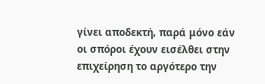γίνει αποδεκτή, παρά μόνο εάν οι σπόροι έχουν εισέλθει στην επιχείρηση το αργότερο την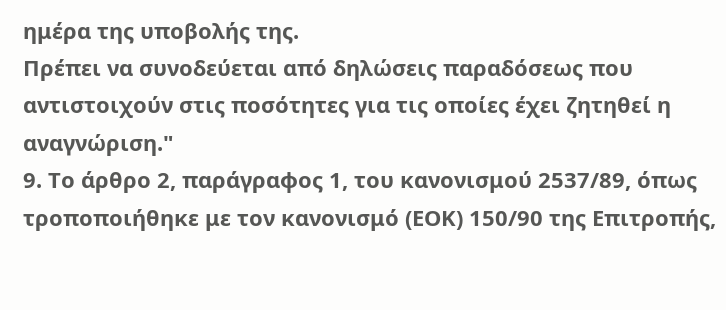ημέρα της υποβολής της.
Πρέπει να συνοδεύεται από δηλώσεις παραδόσεως που αντιστοιχούν στις ποσότητες για τις οποίες έχει ζητηθεί η αναγνώριση."
9. Το άρθρο 2, παράγραφος 1, του κανονισμού 2537/89, όπως τροποποιήθηκε με τον κανονισμό (ΕΟΚ) 150/90 της Επιτροπής,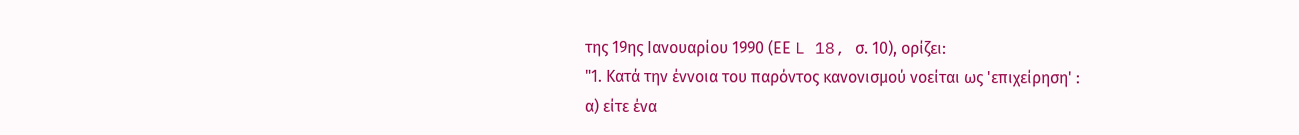της 19ης Ιανουαρίου 1990 (ΕΕ L 18, σ. 10), ορίζει:
"1. Κατά την έννοια του παρόντος κανονισμού νοείται ως 'επιχείρηση' :
α) είτε ένα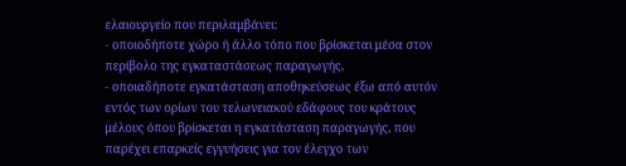ελαιουργείο που περιλαμβάνει:
- οποιοδήποτε χώρο ή άλλο τόπο που βρίσκεται μέσα στον περίβολο της εγκαταστάσεως παραγωγής,
- οποιαδήποτε εγκατάσταση αποθηκεύσεως έξω από αυτόν εντός των ορίων του τελωνειακού εδάφους του κράτους μέλους όπου βρίσκεται η εγκατάσταση παραγωγής, που παρέχει επαρκείς εγγυήσεις για τον έλεγχο των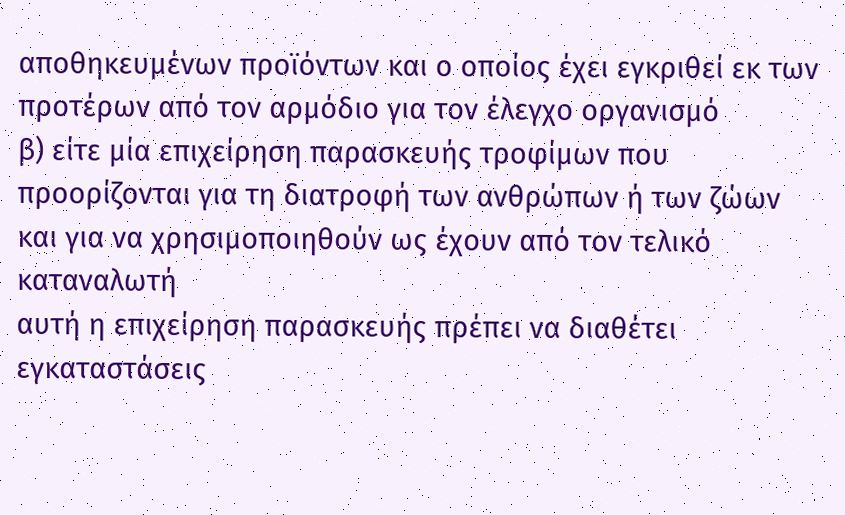αποθηκευμένων προϊόντων και ο οποίος έχει εγκριθεί εκ των προτέρων από τον αρμόδιο για τον έλεγχο οργανισμό
β) είτε μία επιχείρηση παρασκευής τροφίμων που προορίζονται για τη διατροφή των ανθρώπων ή των ζώων και για να χρησιμοποιηθούν ως έχουν από τον τελικό καταναλωτή
αυτή η επιχείρηση παρασκευής πρέπει να διαθέτει εγκαταστάσεις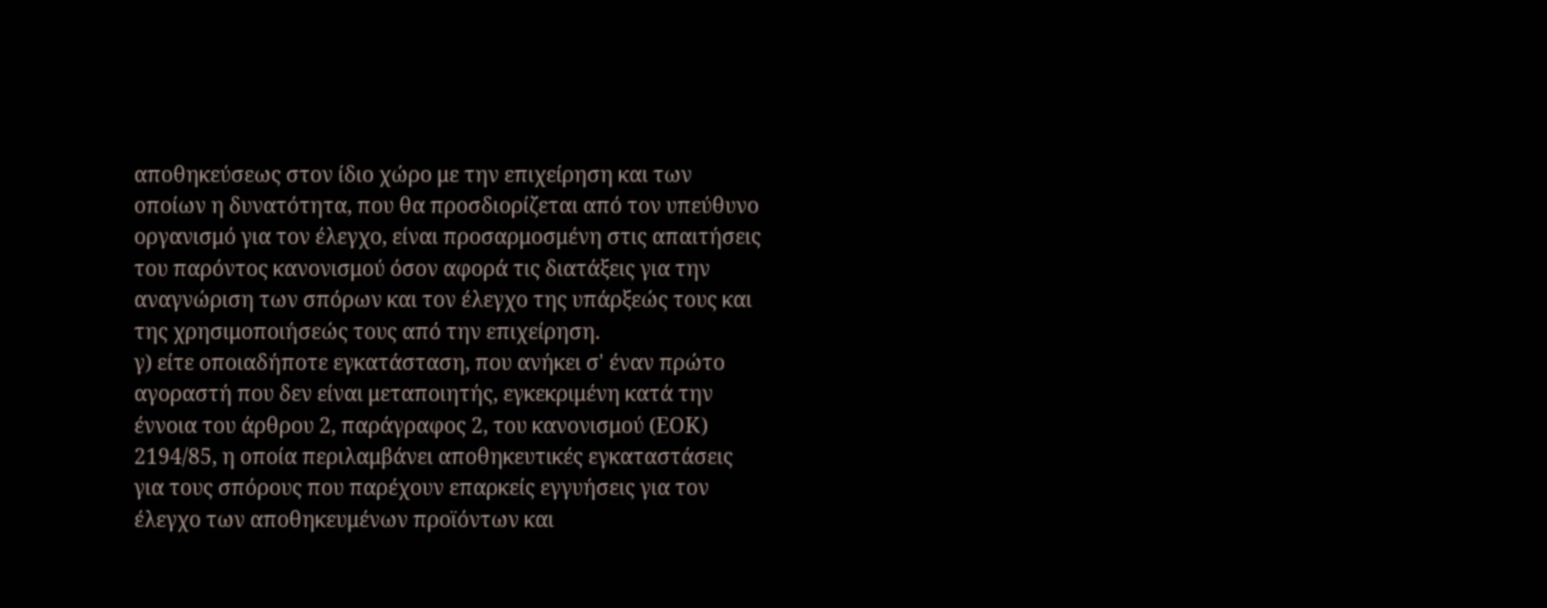αποθηκεύσεως στον ίδιο χώρο με την επιχείρηση και των οποίων η δυνατότητα, που θα προσδιορίζεται από τον υπεύθυνο οργανισμό για τον έλεγχο, είναι προσαρμοσμένη στις απαιτήσεις του παρόντος κανονισμού όσον αφορά τις διατάξεις για την αναγνώριση των σπόρων και τον έλεγχο της υπάρξεώς τους και της χρησιμοποιήσεώς τους από την επιχείρηση.
γ) είτε οποιαδήποτε εγκατάσταση, που ανήκει σ' έναν πρώτο αγοραστή που δεν είναι μεταποιητής, εγκεκριμένη κατά την έννοια του άρθρου 2, παράγραφος 2, του κανονισμού (ΕΟΚ) 2194/85, η οποία περιλαμβάνει αποθηκευτικές εγκαταστάσεις για τους σπόρους που παρέχουν επαρκείς εγγυήσεις για τον έλεγχο των αποθηκευμένων προϊόντων και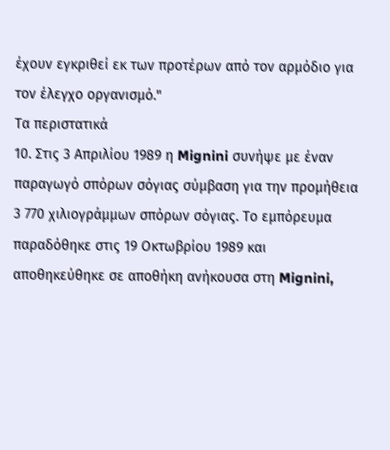έχουν εγκριθεί εκ των προτέρων από τον αρμόδιο για τον έλεγχο οργανισμό."
Τα περιστατικά
10. Στις 3 Απριλίου 1989 η Mignini συνήψε με έναν παραγωγό σπόρων σόγιας σύμβαση για την προμήθεια 3 770 χιλιογράμμων σπόρων σόγιας. Το εμπόρευμα παραδόθηκε στις 19 Οκτωβρίου 1989 και αποθηκεύθηκε σε αποθήκη ανήκουσα στη Mignini,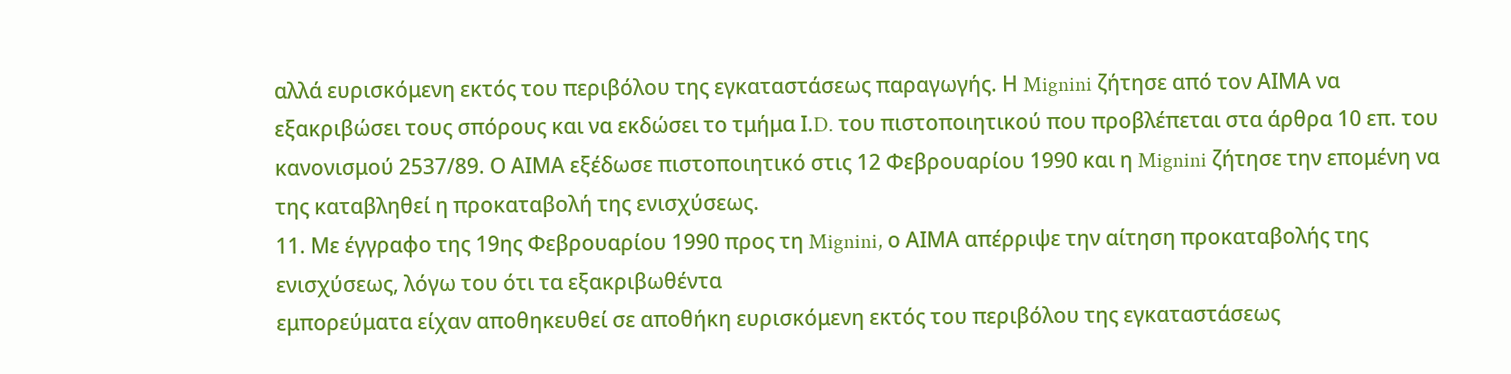αλλά ευρισκόμενη εκτός του περιβόλου της εγκαταστάσεως παραγωγής. Η Mignini ζήτησε από τον ΑΙΜΑ να εξακριβώσει τους σπόρους και να εκδώσει το τμήμα Ι.D. του πιστοποιητικού που προβλέπεται στα άρθρα 10 επ. του κανονισμού 2537/89. Ο ΑΙΜΑ εξέδωσε πιστοποιητικό στις 12 Φεβρουαρίου 1990 και η Mignini ζήτησε την επομένη να της καταβληθεί η προκαταβολή της ενισχύσεως.
11. Με έγγραφο της 19ης Φεβρουαρίου 1990 προς τη Mignini, ο ΑΙΜΑ απέρριψε την αίτηση προκαταβολής της ενισχύσεως, λόγω του ότι τα εξακριβωθέντα
εμπορεύματα είχαν αποθηκευθεί σε αποθήκη ευρισκόμενη εκτός του περιβόλου της εγκαταστάσεως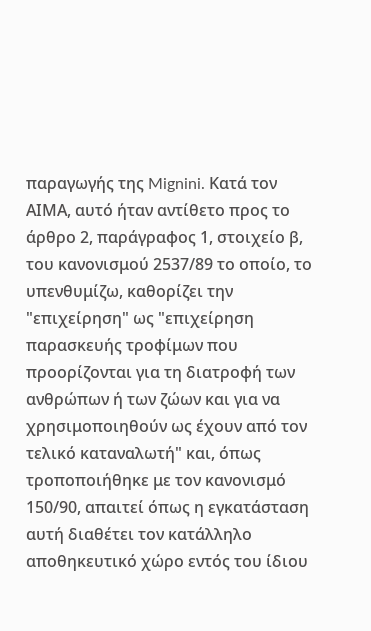παραγωγής της Mignini. Κατά τον ΑΙΜΑ, αυτό ήταν αντίθετο προς το άρθρο 2, παράγραφος 1, στοιχείο β, του κανονισμού 2537/89 το οποίο, το υπενθυμίζω, καθορίζει την "επιχείρηση" ως "επιχείρηση παρασκευής τροφίμων που προορίζονται για τη διατροφή των ανθρώπων ή των ζώων και για να χρησιμοποιηθούν ως έχουν από τον τελικό καταναλωτή" και, όπως τροποποιήθηκε με τον κανονισμό 150/90, απαιτεί όπως η εγκατάσταση αυτή διαθέτει τον κατάλληλο αποθηκευτικό χώρο εντός του ίδιου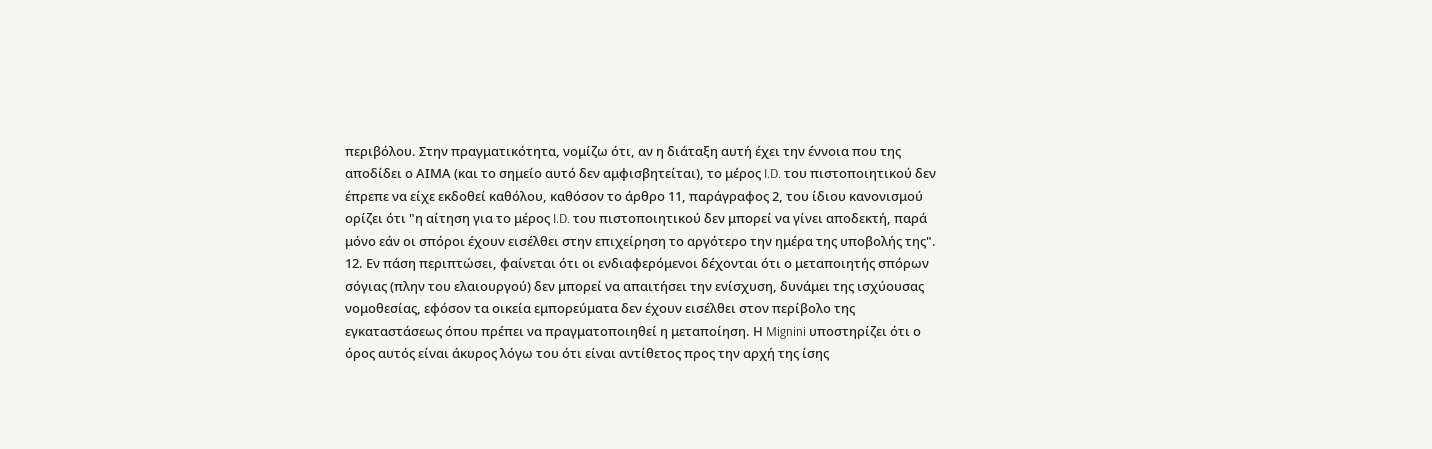περιβόλου. Στην πραγματικότητα, νομίζω ότι, αν η διάταξη αυτή έχει την έννοια που της αποδίδει ο ΑΙΜΑ (και το σημείο αυτό δεν αμφισβητείται), το μέρος I.D. του πιστοποιητικού δεν έπρεπε να είχε εκδοθεί καθόλου, καθόσον το άρθρο 11, παράγραφος 2, του ίδιου κανονισμού ορίζει ότι "η αίτηση για το μέρος I.D. του πιστοποιητικού δεν μπορεί να γίνει αποδεκτή, παρά μόνο εάν οι σπόροι έχουν εισέλθει στην επιχείρηση το αργότερο την ημέρα της υποβολής της".
12. Εν πάση περιπτώσει, φαίνεται ότι οι ενδιαφερόμενοι δέχονται ότι ο μεταποιητής σπόρων σόγιας (πλην του ελαιουργού) δεν μπορεί να απαιτήσει την ενίσχυση, δυνάμει της ισχύουσας νομοθεσίας, εφόσον τα οικεία εμπορεύματα δεν έχουν εισέλθει στον περίβολο της εγκαταστάσεως όπου πρέπει να πραγματοποιηθεί η μεταποίηση. Η Mignini υποστηρίζει ότι ο όρος αυτός είναι άκυρος λόγω του ότι είναι αντίθετος προς την αρχή της ίσης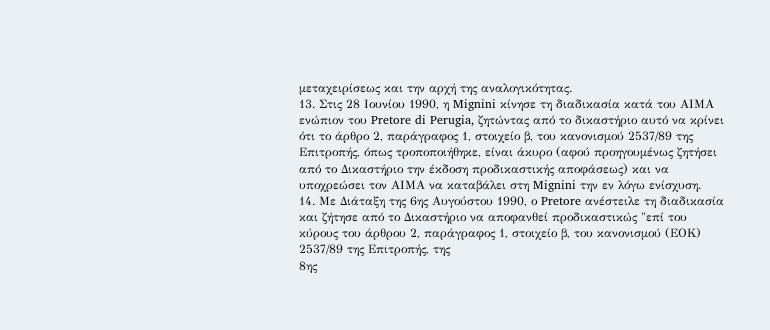μεταχειρίσεως και την αρχή της αναλογικότητας.
13. Στις 28 Ιουνίου 1990, η Mignini κίνησε τη διαδικασία κατά του ΑΙΜΑ ενώπιον του Pretore di Perugia, ζητώντας από το δικαστήριο αυτό να κρίνει ότι το άρθρο 2, παράγραφος 1, στοιχείο β, του κανονισμού 2537/89 της Επιτροπής, όπως τροποποιήθηκε, είναι άκυρο (αφού προηγουμένως ζητήσει από το Δικαστήριο την έκδοση προδικαστικής αποφάσεως) και να υποχρεώσει τον ΑΙΜΑ να καταβάλει στη Mignini την εν λόγω ενίσχυση.
14. Με Διάταξη της 6ης Αυγούστου 1990, ο Pretore ανέστειλε τη διαδικασία και ζήτησε από το Δικαστήριο να αποφανθεί προδικαστικώς "επί του κύρους του άρθρου 2, παράγραφος 1, στοιχείο β, του κανονισμού (ΕΟΚ) 2537/89 της Επιτροπής, της
8ης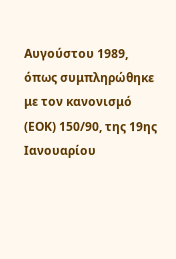Αυγούστου 1989, όπως συμπληρώθηκε με τον κανονισμό (ΕΟΚ) 150/90, της 19ης Ιανουαρίου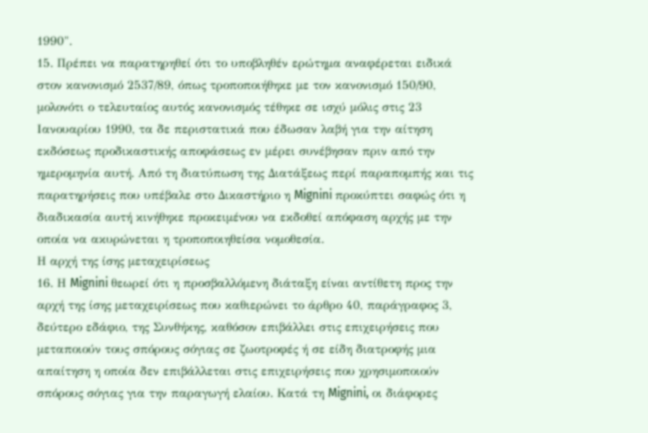1990".
15. Πρέπει να παρατηρηθεί ότι το υποβληθέν ερώτημα αναφέρεται ειδικά στον κανονισμό 2537/89, όπως τροποποιήθηκε με τον κανονισμό 150/90, μολονότι ο τελευταίος αυτός κανονισμός τέθηκε σε ισχύ μόλις στις 23 Ιανουαρίου 1990, τα δε περιστατικά που έδωσαν λαβή για την αίτηση εκδόσεως προδικαστικής αποφάσεως εν μέρει συνέβησαν πριν από την ημερομηνία αυτή. Από τη διατύπωση της Διατάξεως περί παραπομπής και τις παρατηρήσεις που υπέβαλε στο Δικαστήριο η Mignini προκύπτει σαφώς ότι η διαδικασία αυτή κινήθηκε προκειμένου να εκδοθεί απόφαση αρχής με την οποία να ακυρώνεται η τροποποιηθείσα νομοθεσία.
Η αρχή της ίσης μεταχειρίσεως
16. Η Mignini θεωρεί ότι η προσβαλλόμενη διάταξη είναι αντίθετη προς την αρχή της ίσης μεταχειρίσεως που καθιερώνει το άρθρο 40, παράγραφος 3, δεύτερο εδάφιο, της Συνθήκης, καθόσον επιβάλλει στις επιχειρήσεις που μεταποιούν τους σπόρους σόγιας σε ζωοτροφές ή σε είδη διατροφής μια απαίτηση η οποία δεν επιβάλλεται στις επιχειρήσεις που χρησιμοποιούν σπόρους σόγιας για την παραγωγή ελαίου. Κατά τη Mignini, οι διάφορες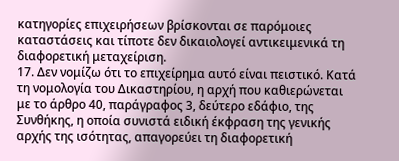κατηγορίες επιχειρήσεων βρίσκονται σε παρόμοιες καταστάσεις και τίποτε δεν δικαιολογεί αντικειμενικά τη διαφορετική μεταχείριση.
17. Δεν νομίζω ότι το επιχείρημα αυτό είναι πειστικό. Κατά τη νομολογία του Δικαστηρίου, η αρχή που καθιερώνεται με το άρθρο 40, παράγραφος 3, δεύτερο εδάφιο, της Συνθήκης, η οποία συνιστά ειδική έκφραση της γενικής αρχής της ισότητας, απαγορεύει τη διαφορετική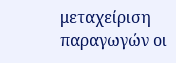μεταχείριση παραγωγών οι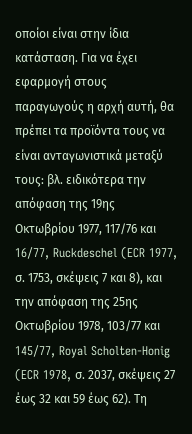οποίοι είναι στην ίδια κατάσταση. Για να έχει εφαρμογή στους παραγωγούς η αρχή αυτή, θα πρέπει τα προϊόντα τους να είναι ανταγωνιστικά μεταξύ τους: βλ. ειδικότερα την απόφαση της 19ης Οκτωβρίου 1977, 117/76 και 16/77, Ruckdeschel (ECR 1977, σ. 1753, σκέψεις 7 και 8), και την απόφαση της 25ης Οκτωβρίου 1978, 103/77 και
145/77, Royal Scholten-Honig (ECR 1978, σ. 2037, σκέψεις 27 έως 32 και 59 έως 62). Τη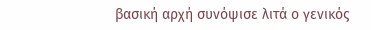βασική αρχή συνόψισε λιτά ο γενικός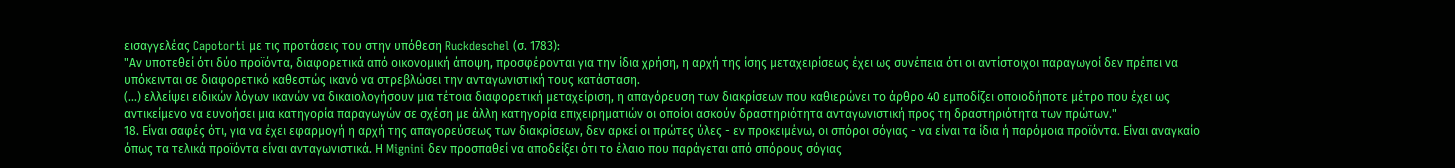εισαγγελέας Capotorti με τις προτάσεις του στην υπόθεση Ruckdeschel (σ. 1783):
"Αν υποτεθεί ότι δύο προϊόντα, διαφορετικά από οικονομική άποψη, προσφέρονται για την ίδια χρήση, η αρχή της ίσης μεταχειρίσεως έχει ως συνέπεια ότι οι αντίστοιχοι παραγωγοί δεν πρέπει να υπόκεινται σε διαφορετικό καθεστώς ικανό να στρεβλώσει την ανταγωνιστική τους κατάσταση.
(...) ελλείψει ειδικών λόγων ικανών να δικαιολογήσουν μια τέτοια διαφορετική μεταχείριση, η απαγόρευση των διακρίσεων που καθιερώνει το άρθρο 40 εμποδίζει οποιοδήποτε μέτρο που έχει ως αντικείμενο να ευνοήσει μια κατηγορία παραγωγών σε σχέση με άλλη κατηγορία επιχειρηματιών οι οποίοι ασκούν δραστηριότητα ανταγωνιστική προς τη δραστηριότητα των πρώτων."
18. Είναι σαφές ότι, για να έχει εφαρμογή η αρχή της απαγορεύσεως των διακρίσεων, δεν αρκεί οι πρώτες ύλες - εν προκειμένω, οι σπόροι σόγιας - να είναι τα ίδια ή παρόμοια προϊόντα. Είναι αναγκαίο όπως τα τελικά προϊόντα είναι ανταγωνιστικά. Η Mignini δεν προσπαθεί να αποδείξει ότι το έλαιο που παράγεται από σπόρους σόγιας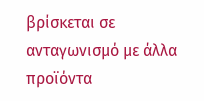βρίσκεται σε ανταγωνισμό με άλλα προϊόντα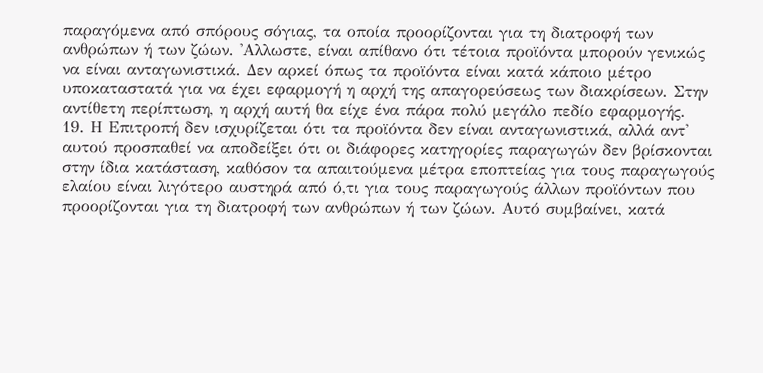παραγόμενα από σπόρους σόγιας, τα οποία προορίζονται για τη διατροφή των ανθρώπων ή των ζώων. 'Αλλωστε, είναι απίθανο ότι τέτοια προϊόντα μπορούν γενικώς να είναι ανταγωνιστικά. Δεν αρκεί όπως τα προϊόντα είναι κατά κάποιο μέτρο υποκαταστατά για να έχει εφαρμογή η αρχή της απαγορεύσεως των διακρίσεων. Στην αντίθετη περίπτωση, η αρχή αυτή θα είχε ένα πάρα πολύ μεγάλο πεδίο εφαρμογής.
19. Η Επιτροπή δεν ισχυρίζεται ότι τα προϊόντα δεν είναι ανταγωνιστικά, αλλά αντ' αυτού προσπαθεί να αποδείξει ότι οι διάφορες κατηγορίες παραγωγών δεν βρίσκονται στην ίδια κατάσταση, καθόσον τα απαιτούμενα μέτρα εποπτείας για τους παραγωγούς ελαίου είναι λιγότερο αυστηρά από ό,τι για τους παραγωγούς άλλων προϊόντων που προορίζονται για τη διατροφή των ανθρώπων ή των ζώων. Αυτό συμβαίνει, κατά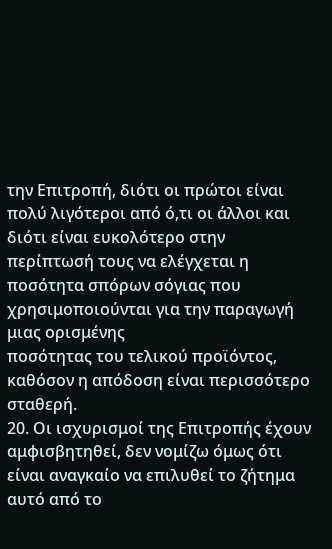την Επιτροπή, διότι οι πρώτοι είναι πολύ λιγότεροι από ό,τι οι άλλοι και διότι είναι ευκολότερο στην περίπτωσή τους να ελέγχεται η ποσότητα σπόρων σόγιας που χρησιμοποιούνται για την παραγωγή μιας ορισμένης
ποσότητας του τελικού προϊόντος, καθόσον η απόδοση είναι περισσότερο σταθερή.
20. Οι ισχυρισμοί της Επιτροπής έχουν αμφισβητηθεί, δεν νομίζω όμως ότι είναι αναγκαίο να επιλυθεί το ζήτημα αυτό από το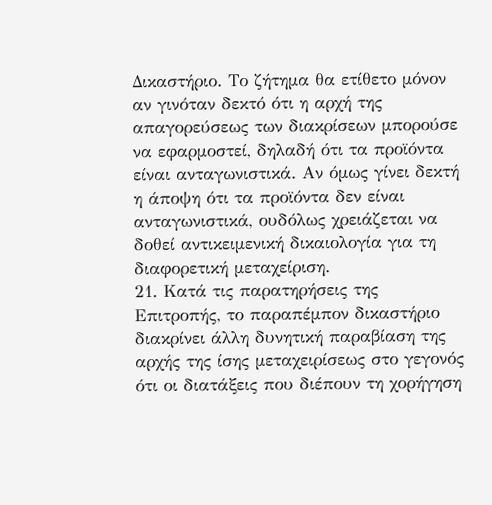Δικαστήριο. Το ζήτημα θα ετίθετο μόνον αν γινόταν δεκτό ότι η αρχή της απαγορεύσεως των διακρίσεων μπορούσε να εφαρμοστεί, δηλαδή ότι τα προϊόντα είναι ανταγωνιστικά. Αν όμως γίνει δεκτή η άποψη ότι τα προϊόντα δεν είναι ανταγωνιστικά, ουδόλως χρειάζεται να δοθεί αντικειμενική δικαιολογία για τη διαφορετική μεταχείριση.
21. Κατά τις παρατηρήσεις της Επιτροπής, το παραπέμπον δικαστήριο διακρίνει άλλη δυνητική παραβίαση της αρχής της ίσης μεταχειρίσεως στο γεγονός ότι οι διατάξεις που διέπουν τη χορήγηση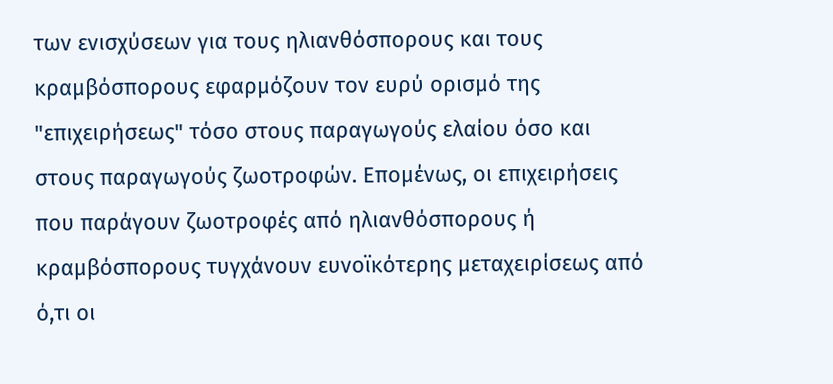των ενισχύσεων για τους ηλιανθόσπορους και τους κραμβόσπορους εφαρμόζουν τον ευρύ ορισμό της "επιχειρήσεως" τόσο στους παραγωγούς ελαίου όσο και στους παραγωγούς ζωοτροφών. Επομένως, οι επιχειρήσεις που παράγουν ζωοτροφές από ηλιανθόσπορους ή κραμβόσπορους τυγχάνουν ευνοϊκότερης μεταχειρίσεως από ό,τι οι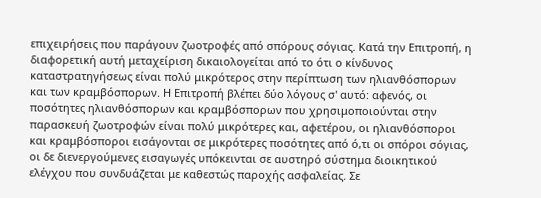επιχειρήσεις που παράγουν ζωοτροφές από σπόρους σόγιας. Κατά την Επιτροπή, η διαφορετική αυτή μεταχείριση δικαιολογείται από το ότι ο κίνδυνος καταστρατηγήσεως είναι πολύ μικρότερος στην περίπτωση των ηλιανθόσπορων και των κραμβόσπορων. Η Επιτροπή βλέπει δύο λόγους σ' αυτό: αφενός, οι ποσότητες ηλιανθόσπορων και κραμβόσπορων που χρησιμοποιούνται στην παρασκευή ζωοτροφών είναι πολύ μικρότερες και, αφετέρου, οι ηλιανθόσποροι και κραμβόσποροι εισάγονται σε μικρότερες ποσότητες από ό,τι οι σπόροι σόγιας, οι δε διενεργούμενες εισαγωγές υπόκεινται σε αυστηρό σύστημα διοικητικού ελέγχου που συνδυάζεται με καθεστώς παροχής ασφαλείας. Σε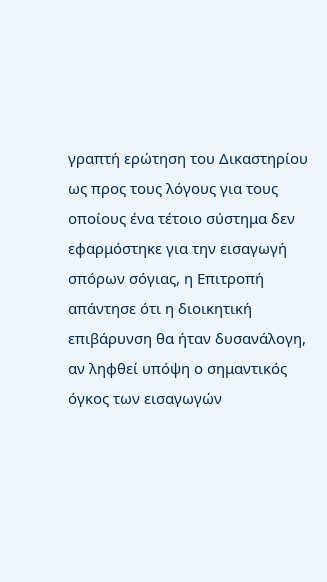γραπτή ερώτηση του Δικαστηρίου ως προς τους λόγους για τους οποίους ένα τέτοιο σύστημα δεν εφαρμόστηκε για την εισαγωγή σπόρων σόγιας, η Επιτροπή απάντησε ότι η διοικητική επιβάρυνση θα ήταν δυσανάλογη, αν ληφθεί υπόψη ο σημαντικός όγκος των εισαγωγών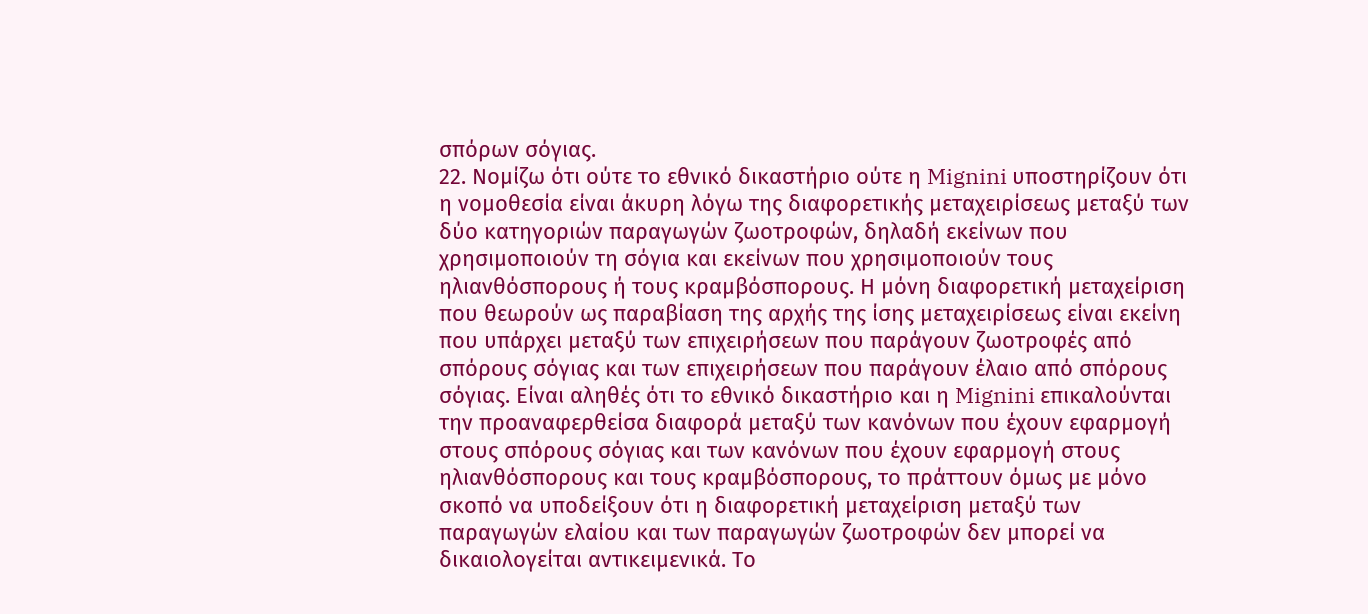σπόρων σόγιας.
22. Νομίζω ότι ούτε το εθνικό δικαστήριο ούτε η Mignini υποστηρίζουν ότι η νομοθεσία είναι άκυρη λόγω της διαφορετικής μεταχειρίσεως μεταξύ των δύο κατηγοριών παραγωγών ζωοτροφών, δηλαδή εκείνων που χρησιμοποιούν τη σόγια και εκείνων που χρησιμοποιούν τους ηλιανθόσπορους ή τους κραμβόσπορους. Η μόνη διαφορετική μεταχείριση που θεωρούν ως παραβίαση της αρχής της ίσης μεταχειρίσεως είναι εκείνη που υπάρχει μεταξύ των επιχειρήσεων που παράγουν ζωοτροφές από σπόρους σόγιας και των επιχειρήσεων που παράγουν έλαιο από σπόρους σόγιας. Είναι αληθές ότι το εθνικό δικαστήριο και η Mignini επικαλούνται την προαναφερθείσα διαφορά μεταξύ των κανόνων που έχουν εφαρμογή στους σπόρους σόγιας και των κανόνων που έχουν εφαρμογή στους ηλιανθόσπορους και τους κραμβόσπορους, το πράττουν όμως με μόνο σκοπό να υποδείξουν ότι η διαφορετική μεταχείριση μεταξύ των παραγωγών ελαίου και των παραγωγών ζωοτροφών δεν μπορεί να δικαιολογείται αντικειμενικά. Το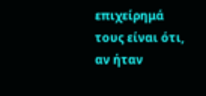επιχείρημά τους είναι ότι, αν ήταν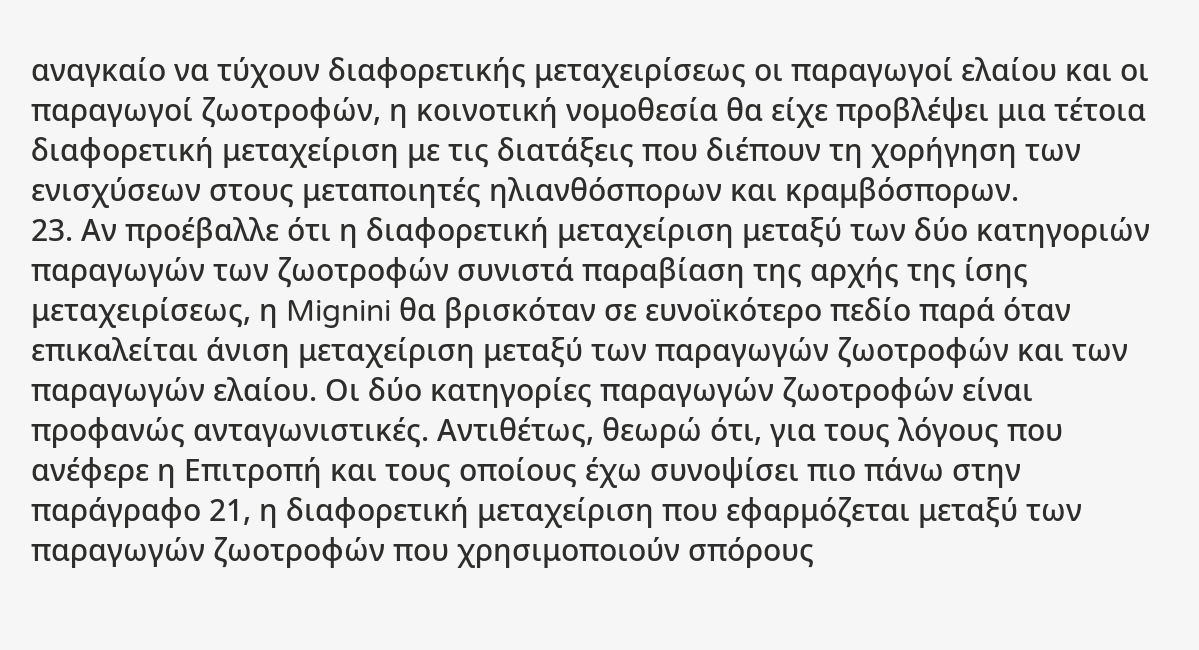αναγκαίο να τύχουν διαφορετικής μεταχειρίσεως οι παραγωγοί ελαίου και οι παραγωγοί ζωοτροφών, η κοινοτική νομοθεσία θα είχε προβλέψει μια τέτοια διαφορετική μεταχείριση με τις διατάξεις που διέπουν τη χορήγηση των ενισχύσεων στους μεταποιητές ηλιανθόσπορων και κραμβόσπορων.
23. Αν προέβαλλε ότι η διαφορετική μεταχείριση μεταξύ των δύο κατηγοριών παραγωγών των ζωοτροφών συνιστά παραβίαση της αρχής της ίσης μεταχειρίσεως, η Mignini θα βρισκόταν σε ευνοϊκότερο πεδίο παρά όταν επικαλείται άνιση μεταχείριση μεταξύ των παραγωγών ζωοτροφών και των παραγωγών ελαίου. Οι δύο κατηγορίες παραγωγών ζωοτροφών είναι προφανώς ανταγωνιστικές. Αντιθέτως, θεωρώ ότι, για τους λόγους που ανέφερε η Επιτροπή και τους οποίους έχω συνοψίσει πιο πάνω στην παράγραφο 21, η διαφορετική μεταχείριση που εφαρμόζεται μεταξύ των παραγωγών ζωοτροφών που χρησιμοποιούν σπόρους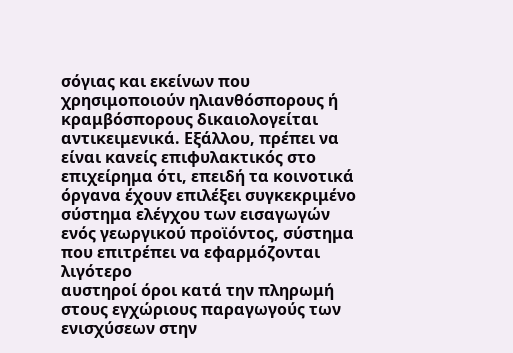σόγιας και εκείνων που χρησιμοποιούν ηλιανθόσπορους ή κραμβόσπορους δικαιολογείται αντικειμενικά. Εξάλλου, πρέπει να είναι κανείς επιφυλακτικός στο επιχείρημα ότι, επειδή τα κοινοτικά όργανα έχουν επιλέξει συγκεκριμένο σύστημα ελέγχου των εισαγωγών ενός γεωργικού προϊόντος, σύστημα που επιτρέπει να εφαρμόζονται λιγότερο
αυστηροί όροι κατά την πληρωμή στους εγχώριους παραγωγούς των ενισχύσεων στην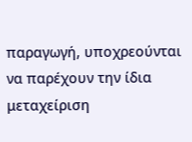παραγωγή, υποχρεούνται να παρέχουν την ίδια μεταχείριση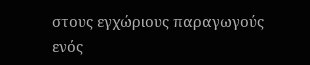στους εγχώριους παραγωγούς ενός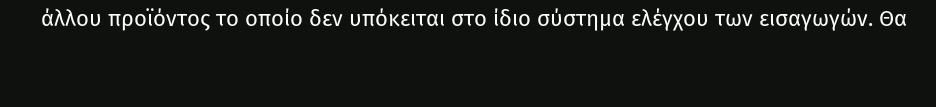άλλου προϊόντος το οποίο δεν υπόκειται στο ίδιο σύστημα ελέγχου των εισαγωγών. Θα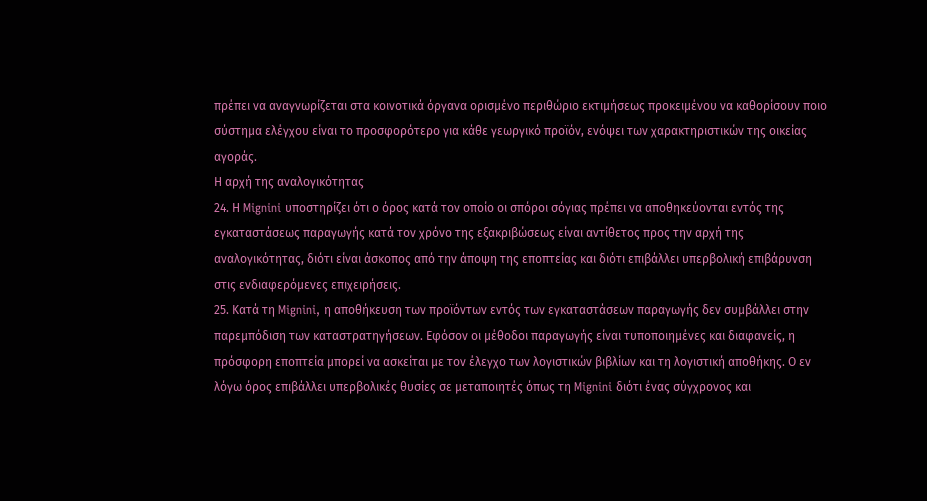πρέπει να αναγνωρίζεται στα κοινοτικά όργανα ορισμένο περιθώριο εκτιμήσεως προκειμένου να καθορίσουν ποιο σύστημα ελέγχου είναι το προσφορότερο για κάθε γεωργικό προϊόν, ενόψει των χαρακτηριστικών της οικείας αγοράς.
Η αρχή της αναλογικότητας
24. Η Mignini υποστηρίζει ότι ο όρος κατά τον οποίο οι σπόροι σόγιας πρέπει να αποθηκεύονται εντός της εγκαταστάσεως παραγωγής κατά τον χρόνο της εξακριβώσεως είναι αντίθετος προς την αρχή της αναλογικότητας, διότι είναι άσκοπος από την άποψη της εποπτείας και διότι επιβάλλει υπερβολική επιβάρυνση στις ενδιαφερόμενες επιχειρήσεις.
25. Κατά τη Mignini, η αποθήκευση των προϊόντων εντός των εγκαταστάσεων παραγωγής δεν συμβάλλει στην παρεμπόδιση των καταστρατηγήσεων. Εφόσον οι μέθοδοι παραγωγής είναι τυποποιημένες και διαφανείς, η πρόσφορη εποπτεία μπορεί να ασκείται με τον έλεγχο των λογιστικών βιβλίων και τη λογιστική αποθήκης. Ο εν λόγω όρος επιβάλλει υπερβολικές θυσίες σε μεταποιητές όπως τη Mignini διότι ένας σύγχρονος και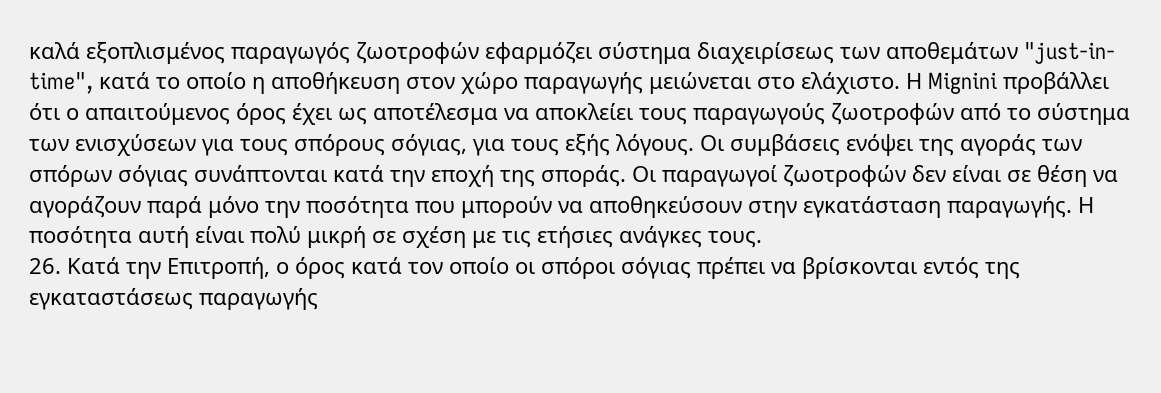καλά εξοπλισμένος παραγωγός ζωοτροφών εφαρμόζει σύστημα διαχειρίσεως των αποθεμάτων "just-in-time", κατά το οποίο η αποθήκευση στον χώρο παραγωγής μειώνεται στο ελάχιστο. Η Mignini προβάλλει ότι ο απαιτούμενος όρος έχει ως αποτέλεσμα να αποκλείει τους παραγωγούς ζωοτροφών από το σύστημα των ενισχύσεων για τους σπόρους σόγιας, για τους εξής λόγους. Οι συμβάσεις ενόψει της αγοράς των σπόρων σόγιας συνάπτονται κατά την εποχή της σποράς. Οι παραγωγοί ζωοτροφών δεν είναι σε θέση να αγοράζουν παρά μόνο την ποσότητα που μπορούν να αποθηκεύσουν στην εγκατάσταση παραγωγής. Η ποσότητα αυτή είναι πολύ μικρή σε σχέση με τις ετήσιες ανάγκες τους.
26. Κατά την Επιτροπή, ο όρος κατά τον οποίο οι σπόροι σόγιας πρέπει να βρίσκονται εντός της εγκαταστάσεως παραγωγής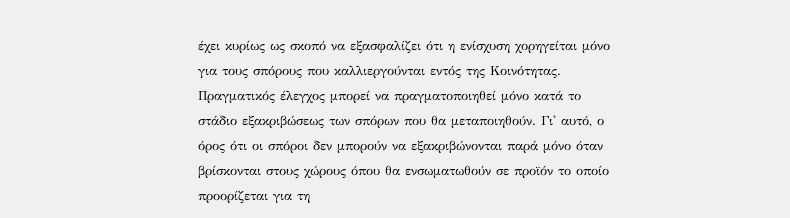έχει κυρίως ως σκοπό να εξασφαλίζει ότι η ενίσχυση χορηγείται μόνο για τους σπόρους που καλλιεργούνται εντός της Κοινότητας. Πραγματικός έλεγχος μπορεί να πραγματοποιηθεί μόνο κατά το στάδιο εξακριβώσεως των σπόρων που θα μεταποιηθούν. Γι' αυτό, ο όρος ότι οι σπόροι δεν μπορούν να εξακριβώνονται παρά μόνο όταν βρίσκονται στους χώρους όπου θα ενσωματωθούν σε προϊόν το οποίο προορίζεται για τη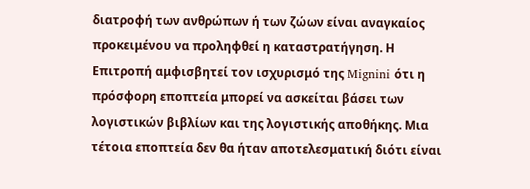διατροφή των ανθρώπων ή των ζώων είναι αναγκαίος προκειμένου να προληφθεί η καταστρατήγηση. Η Επιτροπή αμφισβητεί τον ισχυρισμό της Mignini ότι η πρόσφορη εποπτεία μπορεί να ασκείται βάσει των λογιστικών βιβλίων και της λογιστικής αποθήκης. Μια τέτοια εποπτεία δεν θα ήταν αποτελεσματική διότι είναι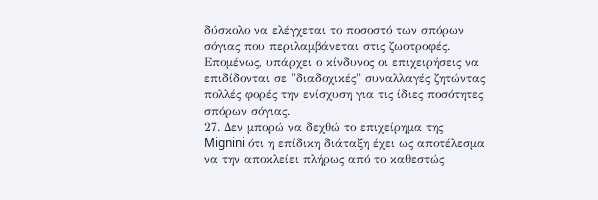δύσκολο να ελέγχεται το ποσοστό των σπόρων σόγιας που περιλαμβάνεται στις ζωοτροφές. Επομένως, υπάρχει ο κίνδυνος οι επιχειρήσεις να επιδίδονται σε "διαδοχικές" συναλλαγές ζητώντας πολλές φορές την ενίσχυση για τις ίδιες ποσότητες σπόρων σόγιας.
27. Δεν μπορώ να δεχθώ το επιχείρημα της Mignini ότι η επίδικη διάταξη έχει ως αποτέλεσμα να την αποκλείει πλήρως από το καθεστώς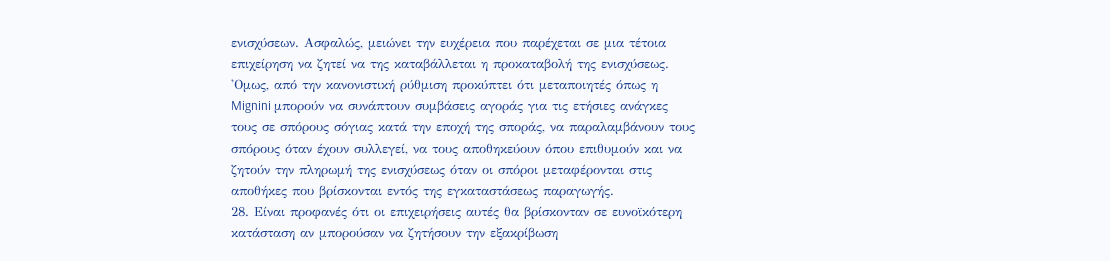ενισχύσεων. Ασφαλώς, μειώνει την ευχέρεια που παρέχεται σε μια τέτοια επιχείρηση να ζητεί να της καταβάλλεται η προκαταβολή της ενισχύσεως. 'Ομως, από την κανονιστική ρύθμιση προκύπτει ότι μεταποιητές όπως η Mignini μπορούν να συνάπτουν συμβάσεις αγοράς για τις ετήσιες ανάγκες τους σε σπόρους σόγιας κατά την εποχή της σποράς, να παραλαμβάνουν τους σπόρους όταν έχουν συλλεγεί, να τους αποθηκεύουν όπου επιθυμούν και να ζητούν την πληρωμή της ενισχύσεως όταν οι σπόροι μεταφέρονται στις αποθήκες που βρίσκονται εντός της εγκαταστάσεως παραγωγής.
28. Είναι προφανές ότι οι επιχειρήσεις αυτές θα βρίσκονταν σε ευνοϊκότερη κατάσταση αν μπορούσαν να ζητήσουν την εξακρίβωση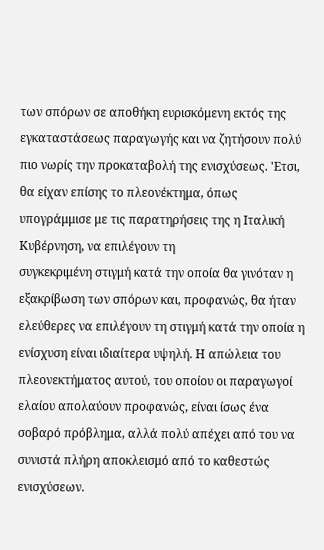των σπόρων σε αποθήκη ευρισκόμενη εκτός της εγκαταστάσεως παραγωγής και να ζητήσουν πολύ πιο νωρίς την προκαταβολή της ενισχύσεως. 'Ετσι, θα είχαν επίσης το πλεονέκτημα, όπως υπογράμμισε με τις παρατηρήσεις της η Ιταλική Κυβέρνηση, να επιλέγουν τη
συγκεκριμένη στιγμή κατά την οποία θα γινόταν η εξακρίβωση των σπόρων και, προφανώς, θα ήταν ελεύθερες να επιλέγουν τη στιγμή κατά την οποία η ενίσχυση είναι ιδιαίτερα υψηλή. Η απώλεια του πλεονεκτήματος αυτού, του οποίου οι παραγωγοί ελαίου απολαύουν προφανώς, είναι ίσως ένα σοβαρό πρόβλημα, αλλά πολύ απέχει από του να συνιστά πλήρη αποκλεισμό από το καθεστώς ενισχύσεων.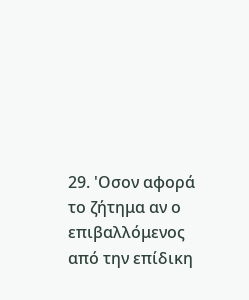29. 'Οσον αφορά το ζήτημα αν ο επιβαλλόμενος από την επίδικη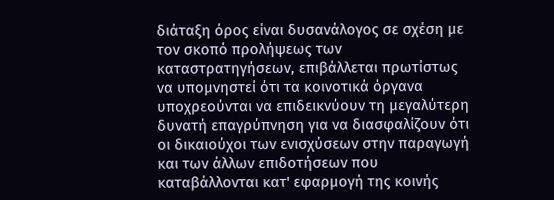διάταξη όρος είναι δυσανάλογος σε σχέση με τον σκοπό προλήψεως των καταστρατηγήσεων, επιβάλλεται πρωτίστως να υπομνηστεί ότι τα κοινοτικά όργανα υποχρεούνται να επιδεικνύουν τη μεγαλύτερη δυνατή επαγρύπνηση για να διασφαλίζουν ότι οι δικαιούχοι των ενισχύσεων στην παραγωγή και των άλλων επιδοτήσεων που καταβάλλονται κατ' εφαρμογή της κοινής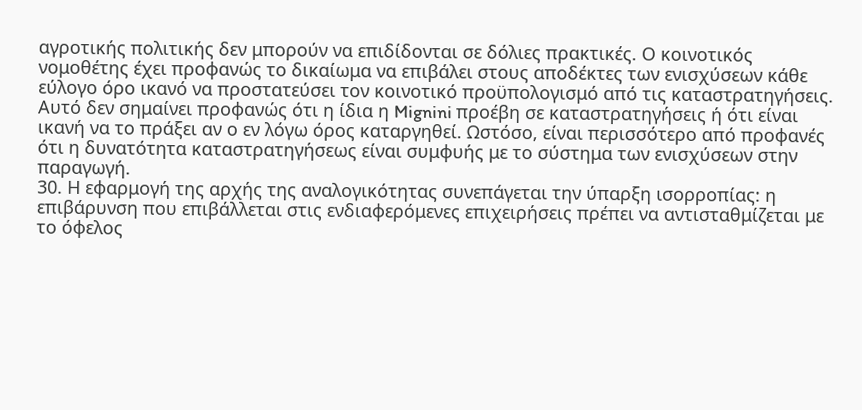αγροτικής πολιτικής δεν μπορούν να επιδίδονται σε δόλιες πρακτικές. Ο κοινοτικός νομοθέτης έχει προφανώς το δικαίωμα να επιβάλει στους αποδέκτες των ενισχύσεων κάθε εύλογο όρο ικανό να προστατεύσει τον κοινοτικό προϋπολογισμό από τις καταστρατηγήσεις. Αυτό δεν σημαίνει προφανώς ότι η ίδια η Mignini προέβη σε καταστρατηγήσεις ή ότι είναι ικανή να το πράξει αν ο εν λόγω όρος καταργηθεί. Ωστόσο, είναι περισσότερο από προφανές ότι η δυνατότητα καταστρατηγήσεως είναι συμφυής με το σύστημα των ενισχύσεων στην παραγωγή.
30. Η εφαρμογή της αρχής της αναλογικότητας συνεπάγεται την ύπαρξη ισορροπίας: η επιβάρυνση που επιβάλλεται στις ενδιαφερόμενες επιχειρήσεις πρέπει να αντισταθμίζεται με το όφελος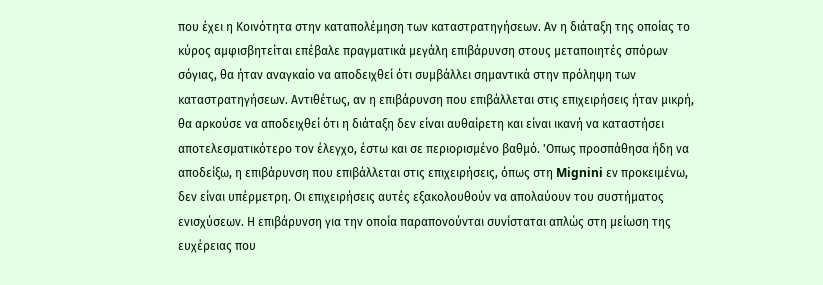που έχει η Κοινότητα στην καταπολέμηση των καταστρατηγήσεων. Αν η διάταξη της οποίας το κύρος αμφισβητείται επέβαλε πραγματικά μεγάλη επιβάρυνση στους μεταποιητές σπόρων σόγιας, θα ήταν αναγκαίο να αποδειχθεί ότι συμβάλλει σημαντικά στην πρόληψη των καταστρατηγήσεων. Αντιθέτως, αν η επιβάρυνση που επιβάλλεται στις επιχειρήσεις ήταν μικρή, θα αρκούσε να αποδειχθεί ότι η διάταξη δεν είναι αυθαίρετη και είναι ικανή να καταστήσει αποτελεσματικότερο τον έλεγχο, έστω και σε περιορισμένο βαθμό. 'Οπως προσπάθησα ήδη να αποδείξω, η επιβάρυνση που επιβάλλεται στις επιχειρήσεις, όπως στη Mignini εν προκειμένω, δεν είναι υπέρμετρη. Οι επιχειρήσεις αυτές εξακολουθούν να απολαύουν του συστήματος ενισχύσεων. Η επιβάρυνση για την οποία παραπονούνται συνίσταται απλώς στη μείωση της ευχέρειας που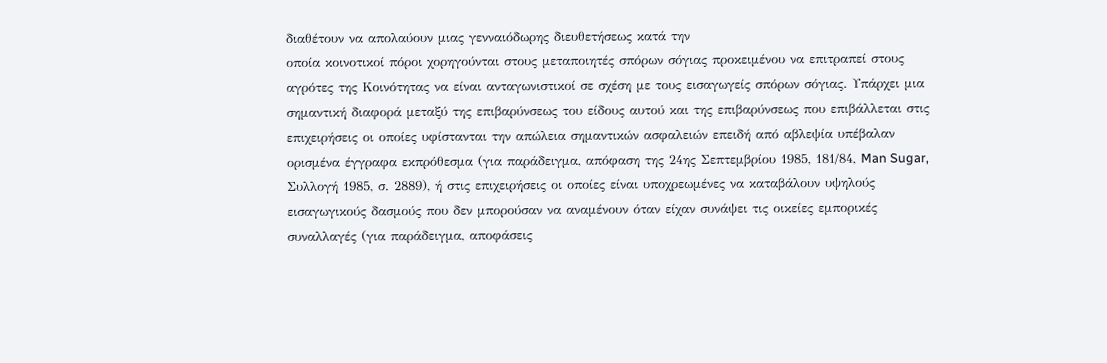διαθέτουν να απολαύουν μιας γενναιόδωρης διευθετήσεως κατά την
οποία κοινοτικοί πόροι χορηγούνται στους μεταποιητές σπόρων σόγιας προκειμένου να επιτραπεί στους αγρότες της Κοινότητας να είναι ανταγωνιστικοί σε σχέση με τους εισαγωγείς σπόρων σόγιας. Υπάρχει μια σημαντική διαφορά μεταξύ της επιβαρύνσεως του είδους αυτού και της επιβαρύνσεως που επιβάλλεται στις επιχειρήσεις οι οποίες υφίστανται την απώλεια σημαντικών ασφαλειών επειδή από αβλεψία υπέβαλαν ορισμένα έγγραφα εκπρόθεσμα (για παράδειγμα, απόφαση της 24ης Σεπτεμβρίου 1985, 181/84, Man Sugar, Συλλογή 1985, σ. 2889), ή στις επιχειρήσεις οι οποίες είναι υποχρεωμένες να καταβάλουν υψηλούς εισαγωγικούς δασμούς που δεν μπορούσαν να αναμένουν όταν είχαν συνάψει τις οικείες εμπορικές συναλλαγές (για παράδειγμα, αποφάσεις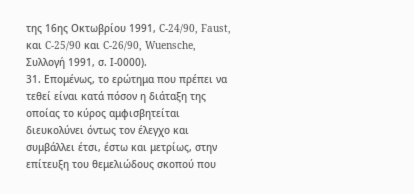της 16ης Οκτωβρίου 1991, C-24/90, Faust, και C-25/90 και C-26/90, Wuensche, Συλλογή 1991, σ. Ι-0000).
31. Επομένως, το ερώτημα που πρέπει να τεθεί είναι κατά πόσον η διάταξη της οποίας το κύρος αμφισβητείται διευκολύνει όντως τον έλεγχο και συμβάλλει έτσι, έστω και μετρίως, στην επίτευξη του θεμελιώδους σκοπού που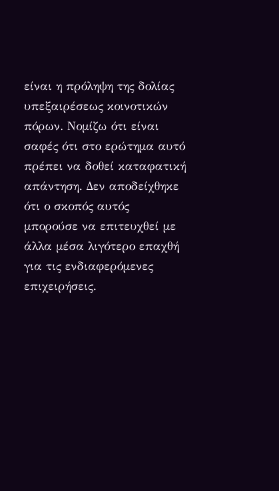είναι η πρόληψη της δολίας υπεξαιρέσεως κοινοτικών πόρων. Νομίζω ότι είναι σαφές ότι στο ερώτημα αυτό πρέπει να δοθεί καταφατική απάντηση. Δεν αποδείχθηκε ότι ο σκοπός αυτός μπορούσε να επιτευχθεί με άλλα μέσα λιγότερο επαχθή για τις ενδιαφερόμενες επιχειρήσεις.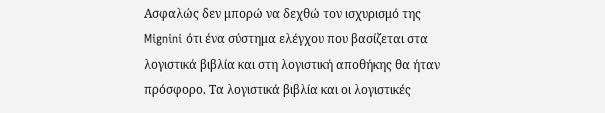Ασφαλώς δεν μπορώ να δεχθώ τον ισχυρισμό της Mignini ότι ένα σύστημα ελέγχου που βασίζεται στα λογιστικά βιβλία και στη λογιστική αποθήκης θα ήταν πρόσφορο. Τα λογιστικά βιβλία και οι λογιστικές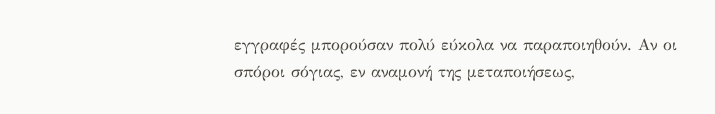εγγραφές μπορούσαν πολύ εύκολα να παραποιηθούν. Αν οι σπόροι σόγιας, εν αναμονή της μεταποιήσεως,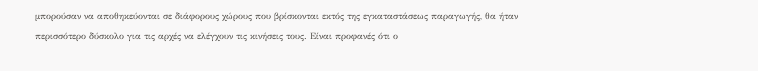μπορούσαν να αποθηκεύονται σε διάφορους χώρους που βρίσκονται εκτός της εγκαταστάσεως παραγωγής, θα ήταν περισσότερο δύσκολο για τις αρχές να ελέγχουν τις κινήσεις τους. Είναι προφανές ότι ο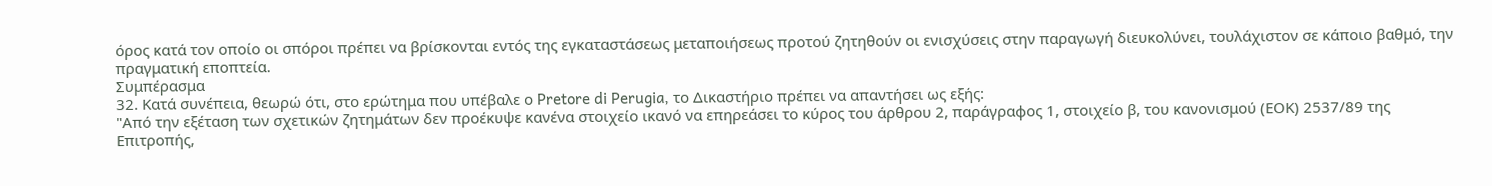όρος κατά τον οποίο οι σπόροι πρέπει να βρίσκονται εντός της εγκαταστάσεως μεταποιήσεως προτού ζητηθούν οι ενισχύσεις στην παραγωγή διευκολύνει, τουλάχιστον σε κάποιο βαθμό, την πραγματική εποπτεία.
Συμπέρασμα
32. Κατά συνέπεια, θεωρώ ότι, στο ερώτημα που υπέβαλε ο Pretore di Perugia, το Δικαστήριο πρέπει να απαντήσει ως εξής:
"Από την εξέταση των σχετικών ζητημάτων δεν προέκυψε κανένα στοιχείο ικανό να επηρεάσει το κύρος του άρθρου 2, παράγραφος 1, στοιχείο β, του κανονισμού (ΕΟΚ) 2537/89 της Επιτροπής,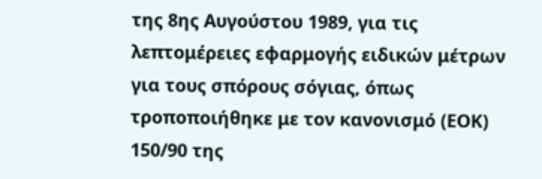της 8ης Αυγούστου 1989, για τις λεπτομέρειες εφαρμογής ειδικών μέτρων για τους σπόρους σόγιας, όπως τροποποιήθηκε με τον κανονισμό (ΕΟΚ) 150/90 της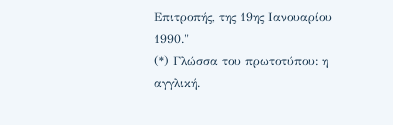Επιτροπής, της 19ης Ιανουαρίου 1990."
(*) Γλώσσα του πρωτοτύπου: η αγγλική.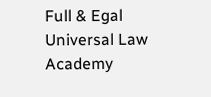Full & Egal Universal Law Academy